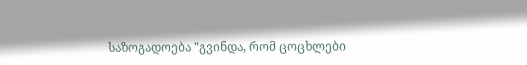საზოგადოება "გვინდა, რომ ცოცხლები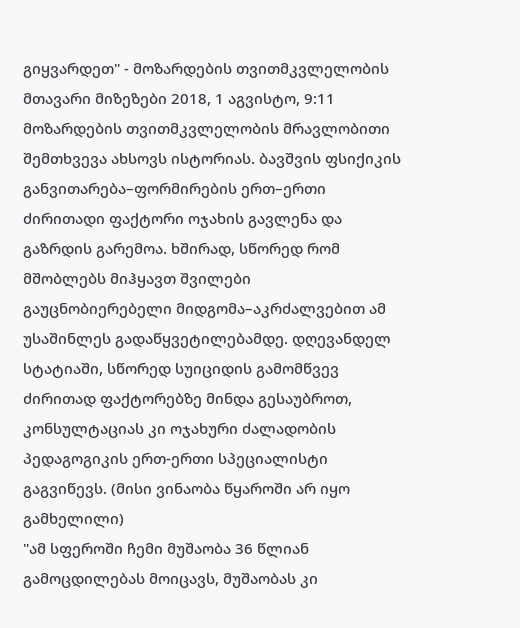გიყვარდეთ" - მოზარდების თვითმკვლელობის მთავარი მიზეზები 2018, 1 აგვისტო, 9:11 მოზარდების თვითმკვლელობის მრავლობითი შემთხვევა ახსოვს ისტორიას. ბავშვის ფსიქიკის განვითარება–ფორმირების ერთ–ერთი ძირითადი ფაქტორი ოჯახის გავლენა და გაზრდის გარემოა. ხშირად, სწორედ რომ მშობლებს მიჰყავთ შვილები გაუცნობიერებელი მიდგომა–აკრძალვებით ამ უსაშინლეს გადაწყვეტილებამდე. დღევანდელ სტატიაში, სწორედ სუიციდის გამომწვევ ძირითად ფაქტორებზე მინდა გესაუბროთ, კონსულტაციას კი ოჯახური ძალადობის პედაგოგიკის ერთ-ერთი სპეციალისტი გაგვიწევს. (მისი ვინაობა წყაროში არ იყო გამხელილი)
"ამ სფეროში ჩემი მუშაობა 36 წლიან გამოცდილებას მოიცავს, მუშაობას კი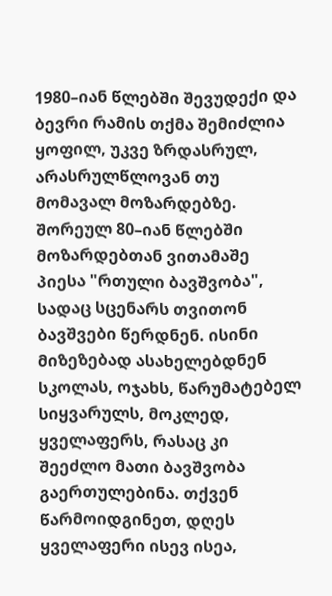1980–იან წლებში შევუდექი და ბევრი რამის თქმა შემიძლია ყოფილ, უკვე ზრდასრულ, არასრულწლოვან თუ მომავალ მოზარდებზე. შორეულ 80–იან წლებში მოზარდებთან ვითამაშე პიესა "რთული ბავშვობა", სადაც სცენარს თვითონ ბავშვები წერდნენ. ისინი მიზეზებად ასახელებდნენ სკოლას, ოჯახს, წარუმატებელ სიყვარულს, მოკლედ, ყველაფერს, რასაც კი შეეძლო მათი ბავშვობა გაერთულებინა. თქვენ წარმოიდგინეთ, დღეს ყველაფერი ისევ ისეა,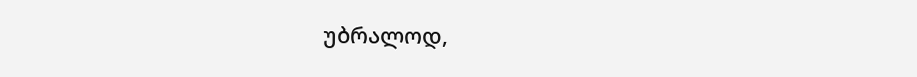უბრალოდ,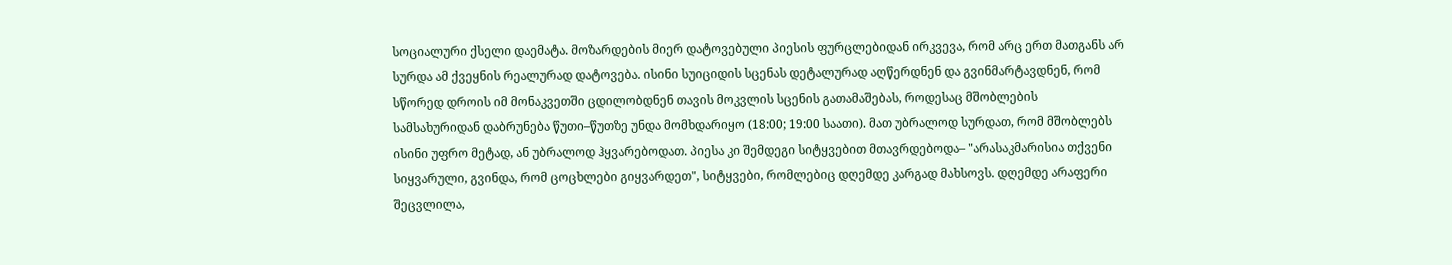სოციალური ქსელი დაემატა. მოზარდების მიერ დატოვებული პიესის ფურცლებიდან ირკვევა, რომ არც ერთ მათგანს არ სურდა ამ ქვეყნის რეალურად დატოვება. ისინი სუიციდის სცენას დეტალურად აღწერდნენ და გვინმარტავდნენ, რომ სწორედ დროის იმ მონაკვეთში ცდილობდნენ თავის მოკვლის სცენის გათამაშებას, როდესაც მშობლების სამსახურიდან დაბრუნება წუთი–წუთზე უნდა მომხდარიყო (18:00; 19:00 საათი). მათ უბრალოდ სურდათ, რომ მშობლებს ისინი უფრო მეტად, ან უბრალოდ ჰყვარებოდათ. პიესა კი შემდეგი სიტყვებით მთავრდებოდა– "არასაკმარისია თქვენი სიყვარული, გვინდა, რომ ცოცხლები გიყვარდეთ", სიტყვები, რომლებიც დღემდე კარგად მახსოვს. დღემდე არაფერი შეცვლილა,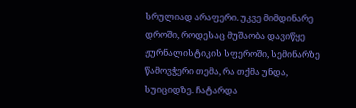სრულიად არაფერი. უკვე მიმდინარე დროში, როდესაც მუშაობა დავიწყე ჟურნალისტიკის სფეროში, სემინარზე წამოვჭერი თემა, რა თქმა უნდა, სუიციდზე. ჩატარდა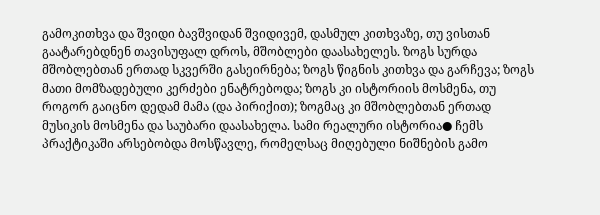გამოკითხვა და შვიდი ბავშვიდან შვიდივემ, დასმულ კითხვაზე, თუ ვისთან გაატარებდნენ თავისუფალ დროს, მშობლები დაასახელეს. ზოგს სურდა მშობლებთან ერთად სკვერში გასეირნება; ზოგს წიგნის კითხვა და გარჩევა; ზოგს მათი მომზადებული კერძები ენატრებოდა; ზოგს კი ისტორიის მოსმენა, თუ როგორ გაიცნო დედამ მამა (და პირიქით); ზოგმაც კი მშობლებთან ერთად მუსიკის მოსმენა და საუბარი დაასახელა. სამი რეალური ისტორია● ჩემს პრაქტიკაში არსებობდა მოსწავლე, რომელსაც მიღებული ნიშნების გამო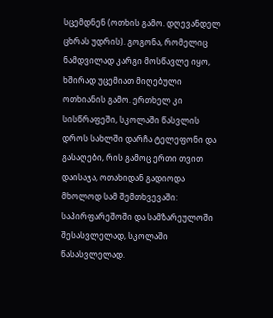სცემდნენ (ოთხის გამო. დღევანდელ ცხრას უდრის). გოგონა, რომელიც ნამდვილად კარგი მოსწავლე იყო, ხშირად უცემიათ მიღებული ოთხიანის გამო. ერთხელ კი სისწრაფეში, სკოლაში წასვლის დროს სახლში დარჩა ტელეფონი და გასაღები, რის გამოც ერთი თვით დაისაჯა, ოთახიდან გადიოდა მხოლოდ სამ შემთხვევაში: საპირფარეშოში და სამზარეულოში შესასვლელად, სკოლაში წასასვლელად.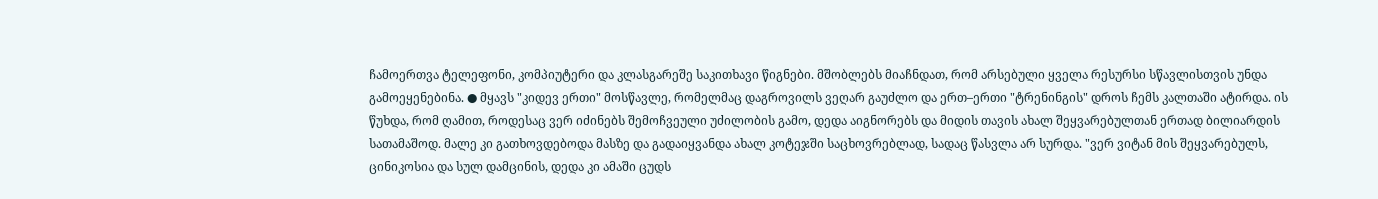ჩამოერთვა ტელეფონი, კომპიუტერი და კლასგარეშე საკითხავი წიგნები. მშობლებს მიაჩნდათ, რომ არსებული ყველა რესურსი სწავლისთვის უნდა გამოეყენებინა. ● მყავს "კიდევ ერთი" მოსწავლე, რომელმაც დაგროვილს ვეღარ გაუძლო და ერთ–ერთი "ტრენინგის" დროს ჩემს კალთაში ატირდა. ის წუხდა, რომ ღამით, როდესაც ვერ იძინებს შემოჩვეული უძილობის გამო, დედა აიგნორებს და მიდის თავის ახალ შეყვარებულთან ერთად ბილიარდის სათამაშოდ. მალე კი გათხოვდებოდა მასზე და გადაიყვანდა ახალ კოტეჯში საცხოვრებლად, სადაც წასვლა არ სურდა. "ვერ ვიტან მის შეყვარებულს, ცინიკოსია და სულ დამცინის, დედა კი ამაში ცუდს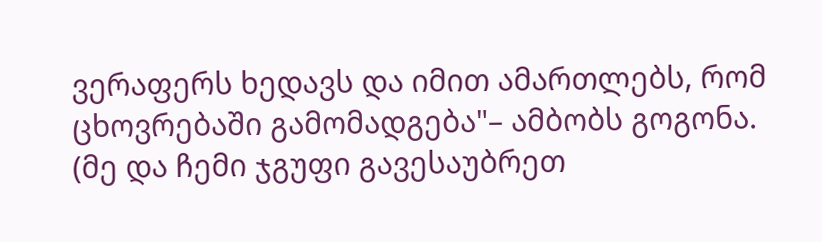ვერაფერს ხედავს და იმით ამართლებს, რომ ცხოვრებაში გამომადგება"– ამბობს გოგონა. (მე და ჩემი ჯგუფი გავესაუბრეთ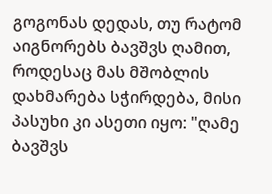გოგონას დედას, თუ რატომ აიგნორებს ბავშვს ღამით, როდესაც მას მშობლის დახმარება სჭირდება, მისი პასუხი კი ასეთი იყო: "ღამე ბავშვს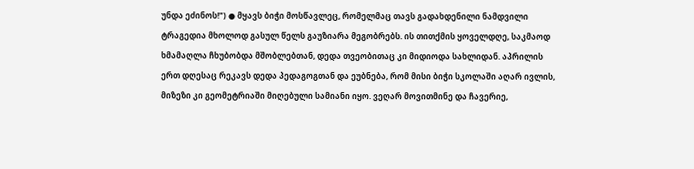უნდა ეძინოს!") ● მყავს ბიჭი მოსწავლეც, რომელმაც თავს გადახდენილი ნამდვილი ტრაგედია მხოლოდ გასულ წელს გაუზიარა მეგობრებს. ის თითქმის ყოველდღე, საკმაოდ ხმამაღლა ჩხუბობდა მშობლებთან, დედა თვეობითაც კი მიდიოდა სახლიდან. აპრილის ერთ დღესაც რეკავს დედა პედაგოგთან და ეუბნება, რომ მისი ბიჭი სკოლაში აღარ ივლის, მიზეზი კი გეომეტრიაში მიღებული სამიანი იყო. ვეღარ მოვითმინე და ჩავერიე,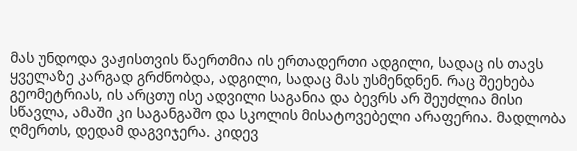მას უნდოდა ვაჟისთვის წაერთმია ის ერთადერთი ადგილი, სადაც ის თავს ყველაზე კარგად გრძნობდა, ადგილი, სადაც მას უსმენდნენ. რაც შეეხება გეომეტრიას, ის არცთუ ისე ადვილი საგანია და ბევრს არ შეუძლია მისი სწავლა, ამაში კი საგანგაშო და სკოლის მისატოვებელი არაფერია. მადლობა ღმერთს, დედამ დაგვიჯერა. კიდევ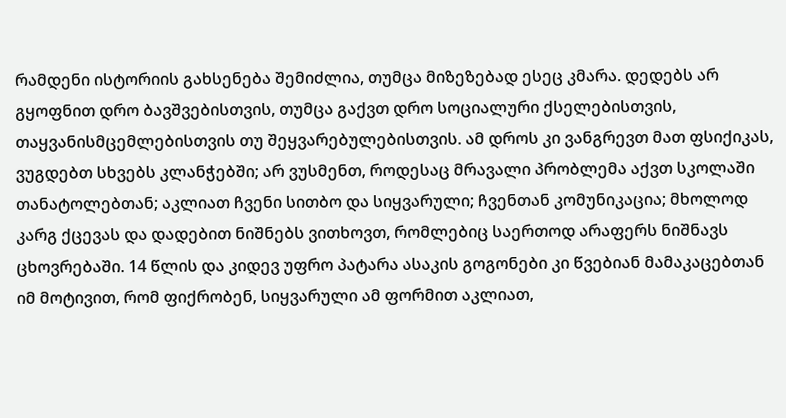რამდენი ისტორიის გახსენება შემიძლია, თუმცა მიზეზებად ესეც კმარა. დედებს არ გყოფნით დრო ბავშვებისთვის, თუმცა გაქვთ დრო სოციალური ქსელებისთვის, თაყვანისმცემლებისთვის თუ შეყვარებულებისთვის. ამ დროს კი ვანგრევთ მათ ფსიქიკას, ვუგდებთ სხვებს კლანჭებში; არ ვუსმენთ, როდესაც მრავალი პრობლემა აქვთ სკოლაში თანატოლებთან; აკლიათ ჩვენი სითბო და სიყვარული; ჩვენთან კომუნიკაცია; მხოლოდ კარგ ქცევას და დადებით ნიშნებს ვითხოვთ, რომლებიც საერთოდ არაფერს ნიშნავს ცხოვრებაში. 14 წლის და კიდევ უფრო პატარა ასაკის გოგონები კი წვებიან მამაკაცებთან იმ მოტივით, რომ ფიქრობენ, სიყვარული ამ ფორმით აკლიათ,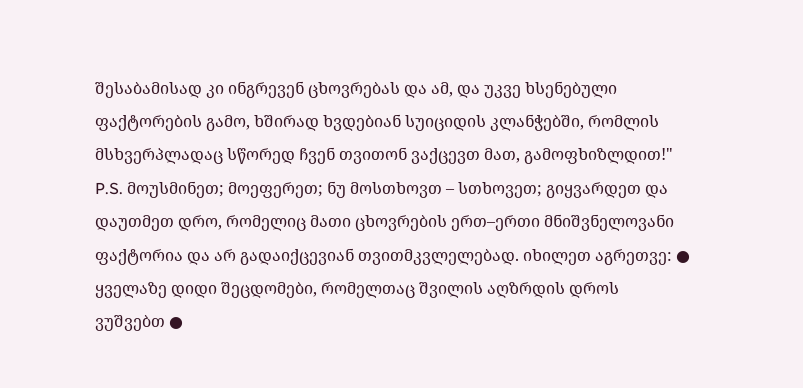შესაბამისად კი ინგრევენ ცხოვრებას და ამ, და უკვე ხსენებული ფაქტორების გამო, ხშირად ხვდებიან სუიციდის კლანჭებში, რომლის მსხვერპლადაც სწორედ ჩვენ თვითონ ვაქცევთ მათ, გამოფხიზლდით!" P.S. მოუსმინეთ; მოეფერეთ; ნუ მოსთხოვთ – სთხოვეთ; გიყვარდეთ და დაუთმეთ დრო, რომელიც მათი ცხოვრების ერთ–ერთი მნიშვნელოვანი ფაქტორია და არ გადაიქცევიან თვითმკვლელებად. იხილეთ აგრეთვე: ● ყველაზე დიდი შეცდომები, რომელთაც შვილის აღზრდის დროს ვუშვებთ ●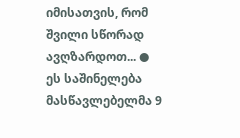იმისათვის, რომ შვილი სწორად ავღზარდოთ... ● ეს საშინელება მასწავლებელმა 9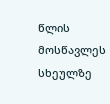წლის მოსწავლეს სხეულზე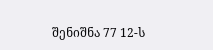შენიშნა 77 12-ს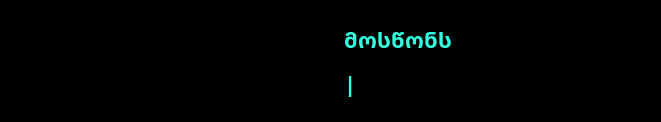მოსწონს
|